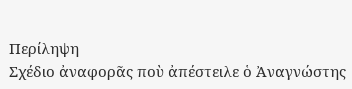Περίληψη
Σχέδιο ἀναφορᾶς ποὺ ἀπέστειλε ὁ Ἀναγνώστης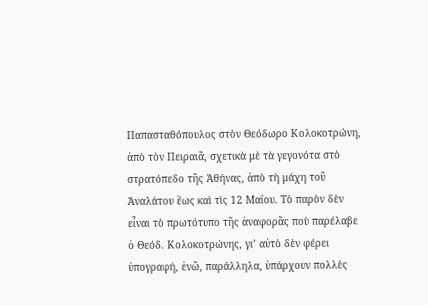Παπασταθόπουλος στὸν Θεόδωρο Κολοκοτρώνη, ἀπὸ τὸν Πειραιᾶ, σχετικὰ μὲ τὰ γεγονότα στὸ στρατόπεδο τῆς Ἀθήνας, ἀπὸ τὴ μάχη τοῦ Ἀναλάτου ἕως καὶ τὶς 12 Μαΐου. Τὸ παρὸν δὲν εἶναι τὸ πρωτότυπο τῆς ἀναφορᾶς ποὺ παρέλαβε ὁ Θεόδ. Κολοκοτρώνης, γι’ αὐτὸ δὲν φέρει ὑπογραφή, ἐνῶ, παράλληλα, ὑπάρχουν πολλὲς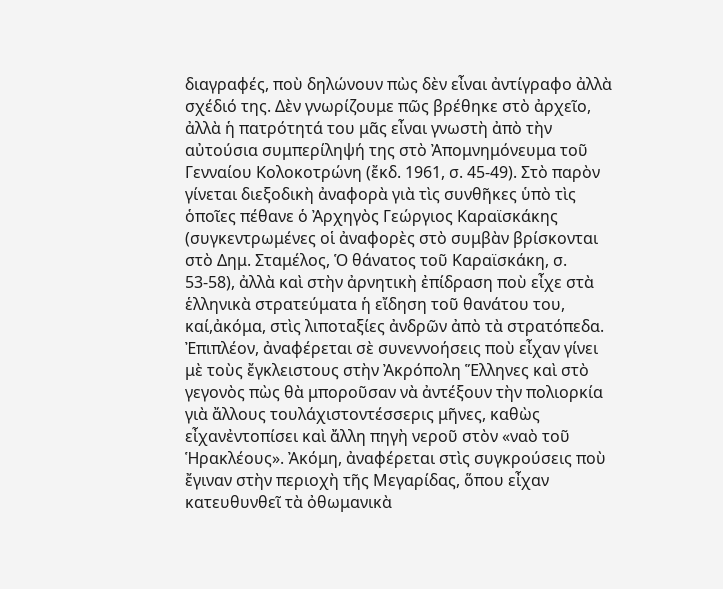διαγραφές, ποὺ δηλώνουν πὼς δὲν εἶναι ἀντίγραφο ἀλλὰ σχέδιό της. Δὲν γνωρίζουμε πῶς βρέθηκε στὸ ἀρχεῖο, ἀλλὰ ἡ πατρότητά του μᾶς εἶναι γνωστὴ ἀπὸ τὴν αὐτούσια συμπερίληψή της στὸ Ἀπομνημόνευμα τοῦ Γενναίου Κολοκοτρώνη (ἔκδ. 1961, σ. 45-49). Στὸ παρὸν γίνεται διεξοδικὴ ἀναφορὰ γιὰ τὶς συνθῆκες ὑπὸ τὶς ὁποῖες πέθανε ὁ Ἀρχηγὸς Γεώργιος Καραϊσκάκης (συγκεντρωμένες οἱ ἀναφορὲς στὸ συμβὰν βρίσκονται στὸ Δημ. Σταμέλος, Ὁ θάνατος τοῦ Καραϊσκάκη, σ. 53-58), ἀλλὰ καὶ στὴν ἀρνητικὴ ἐπίδραση ποὺ εἶχε στὰ ἑλληνικὰ στρατεύματα ἡ εἴδηση τοῦ θανάτου του, καί,ἀκόμα, στὶς λιποταξίες ἀνδρῶν ἀπὸ τὰ στρατόπεδα. Ἐπιπλέον, ἀναφέρεται σὲ συνεννοήσεις ποὺ εἶχαν γίνει μὲ τοὺς ἔγκλειστους στὴν Ἀκρόπολη Ἕλληνες καὶ στὸ γεγονὸς πὼς θὰ μποροῦσαν νὰ ἀντέξουν τὴν πολιορκία γιὰ ἄλλους τουλάχιστοντέσσερις μῆνες, καθὼς εἶχανἐντοπίσει καὶ ἄλλη πηγὴ νεροῦ στὸν «ναὸ τοῦ Ἡρακλέους». Ἀκόμη, ἀναφέρεται στὶς συγκρούσεις ποὺ ἔγιναν στὴν περιοχὴ τῆς Μεγαρίδας, ὅπου εἶχαν κατευθυνθεῖ τὰ ὀθωμανικὰ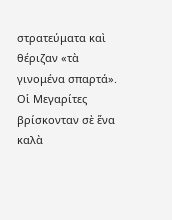στρατεύματα καὶ θέριζαν «τὰ γινομένα σπαρτά». Οἱ Μεγαρίτες βρίσκονταν σὲ ἕνα καλὰ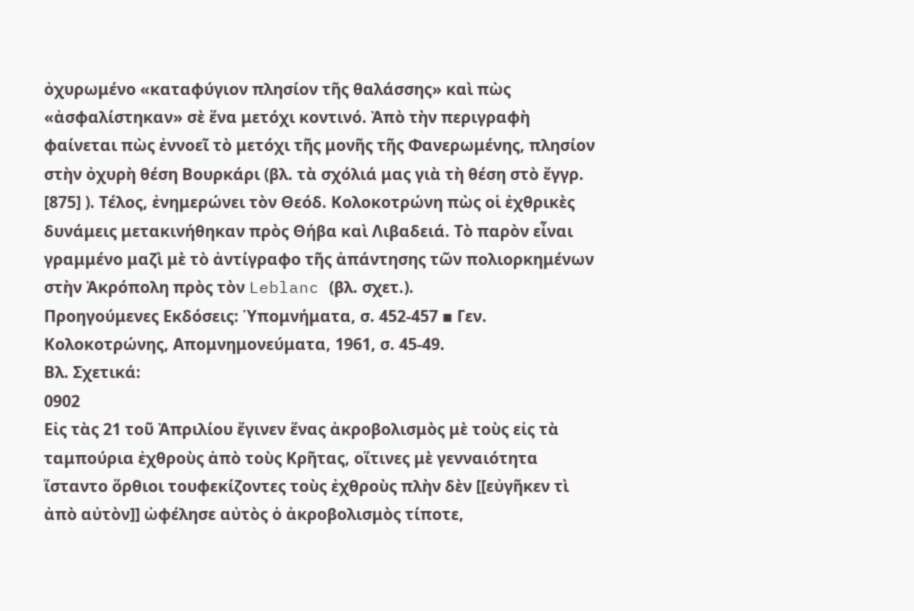ὀχυρωμένο «καταφύγιον πλησίον τῆς θαλάσσης» καὶ πὼς «ἀσφαλίστηκαν» σὲ ἕνα μετόχι κοντινό. Ἀπὸ τὴν περιγραφὴ φαίνεται πὼς ἐννοεῖ τὸ μετόχι τῆς μονῆς τῆς Φανερωμένης, πλησίον στὴν ὀχυρὴ θέση Βουρκάρι (βλ. τὰ σχόλιά μας γιὰ τὴ θέση στὸ ἔγγρ. [875] ). Τέλος, ἐνημερώνει τὸν Θεόδ. Κολοκοτρώνη πὼς οἱ ἐχθρικὲς δυνάμεις μετακινήθηκαν πρὸς Θήβα καὶ Λιβαδειά. Τὸ παρὸν εἶναι γραμμένο μαζὶ μὲ τὸ ἀντίγραφο τῆς ἀπάντησης τῶν πολιορκημένων στὴν Ἀκρόπολη πρὸς τὸν Leblanc (βλ. σχετ.).
Προηγούμενες Εκδόσεις: Ὑπομνήματα, σ. 452-457 ▪ Γεν. Κολοκοτρώνης, Απομνημονεύματα, 1961, σ. 45-49.
Βλ. Σχετικά:
0902
Εἰς τὰς 21 τοῦ Ἀπριλίου ἔγινεν ἕνας ἀκροβολισμὸς μὲ τοὺς εἰς τὰ ταμπούρια ἐχθροὺς ἀπὸ τοὺς Κρῆτας, οἵτινες μὲ γενναιότητα ἵσταντο ὅρθιοι τουφεκίζοντες τοὺς ἐχθροὺς πλὴν δὲν [[εὐγῆκεν τὶ ἀπὸ αὐτὸν]] ὠφέλησε αὐτὸς ὁ ἀκροβολισμὸς τίποτε,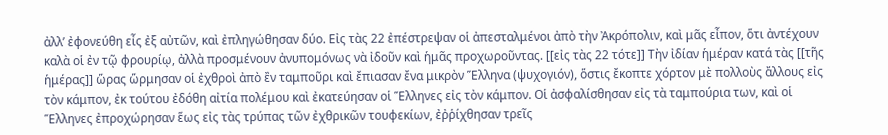ἀλλ’ ἐφονεύθη εἶς ἐξ αὐτῶν, καὶ ἐπληγώθησαν δύο. Εἰς τὰς 22 ἐπέστρεψαν οἱ ἀπεσταλμένοι ἀπὸ τὴν Ἀκρόπολιν, καὶ μᾶς εἶπον, ὅτι ἀντέχουν καλὰ οἱ ἐν τῷ φρουρίῳ, ἀλλὰ προσμένουν ἀνυπομόνως νὰ ἰδοῦν καὶ ἡμᾶς προχωροῦντας. [[εἰς τὰς 22 τότε]] Τὴν ἰδίαν ἡμέραν κατά τὰς [[τῆς ἡμέρας]] ὥρας ὥρμησαν οἱ ἐχθροὶ ἀπὸ ἒν ταμποῦρι καὶ ἔπιασαν ἔνα μικρὸν Ἕλληνα (ψυχογιόν), ὅστις ἔκοπτε χόρτον μὲ πολλοὺς ἄλλους εἰς τὸν κάμπον, ἐκ τούτου ἐδόθη αἰτία πολέμου καὶ ἐκατεύησαν οἱ Ἕλληνες εἰς τὸν κάμπον. Οἱ ἀσφαλίσθησαν εἰς τὰ ταμπούρια των, καὶ οἱ Ἕλληνες ἐπροχώρησαν ἕως εἰς τὰς τρύπας τῶν ἐχθρικῶν τουφεκίων, ἐῤῥίχθησαν τρεῖς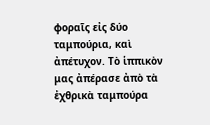φοραῖς εἰς δύο ταμπούρια, καὶ ἀπέτυχον. Τὸ ἱππικὸν μας ἀπέρασε ἀπὸ τὰ ἐχθρικὰ ταμπούρα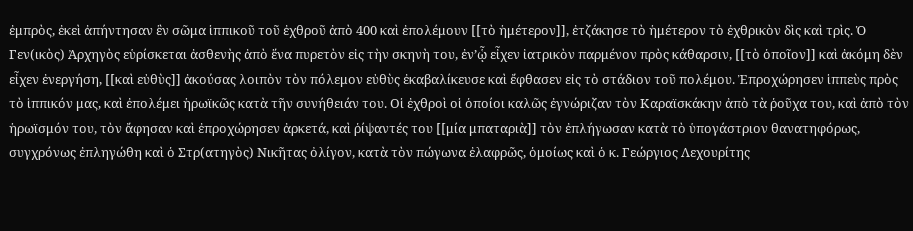ἐμπρὸς, ἐκεὶ ἀπήντησαν ἓν σῶμα ἱππικοῦ τοῦ ἐχθροῦ ἀπὸ 400 καὶ ἐπολέμουν [[τὸ ἡμέτερον]], ἐτζάκησε τὸ ἡμέτερον τὸ ἐχθρικὸν δὶς καὶ τρὶς. Ὁ Γεν(ικὸς) Ἀρχηγὸς εὑρίσκεται ἀσθενὴς ἀπὸ ἕνα πυρετὸν εἰς τὴν σκηνὴ του, ἐν’ᾧ εἶχεν ἰατρικὸν παρμένον πρὸς κάθαρσιν, [[τὸ ὁποῖον]] καὶ ἀκόμη δὲν εἶχεν ἐνεργήση, [[καὶ εὐθὺς]] ἀκούσας λοιπὸν τὸν πόλεμον εὐθὺς ἐκαβαλίκευσε καὶ ἔφθασεν εἰς τὸ στάδιον τοῦ πολέμου. Ἐπροχώρησεν ἱππεὺς πρὸς τὸ ἱππικόν μας, καὶ ἐπολέμει ἡρωϊκῶς κατὰ τῆν συνήθειάν του. Οἱ ἐχθροὶ οἱ ὁποίοι καλῶς ἐγνώριζαν τὸν Καραϊσκάκην ἀπὸ τὰ ῥοῦχα του, καὶ ἀπὸ τὸν ἡρωϊσμόν του, τὸν ἄφησαν καὶ ἐπροχώρησεν ἀρκετά, καὶ ῥίψαντές του [[μία μπαταριὰ]] τὸν ἐπλήγωσαν κατὰ τὸ ὑπογάστριον θανατηφόρως, συγχρόνως ἐπληγώθη καὶ ὁ Στρ(ατηγὸς) Νικῆτας ὀλίγον, κατὰ τὸν πώγωνα ἐλαφρῶς, ὁμοίως καὶ ὁ κ. Γεώργιος Λεχουρίτης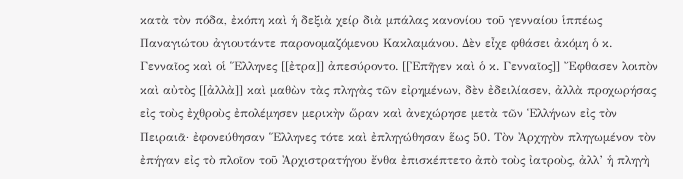κατὰ τὸν πόδα, ἐκόπη καὶ ἡ δεξιὰ χείρ διὰ μπάλας κανονίου τοῦ γενναίου ἱππέως Παναγιώτου ἀγιουτάντε παρονομαζόμενου Κακλαμάνου. Δὲν εἶχε φθάσει ἀκόμη ὁ κ. Γενναῖος καὶ οἱ Ἕλληνες [[ἐτρα]] ἀπεσύροντο. [[Ἐπῆγεν καὶ ὁ κ. Γενναῖος]] Ἔφθασεν λοιπὸν καὶ αὐτὸς [[ἀλλὰ]] καὶ μαθὼν τὰς πληγὰς τῶν εἰρημένων, δὲν ἐδειλίασεν, ἀλλὰ προχωρήσας εἰς τοὺς ἐχθροὺς ἐπολέμησεν μερικὴν ὥραν καὶ ἀνεχώρησε μετὰ τῶν Ἑλλήνων εἰς τὸν Πειραιᾶ· ἐφονεύθησαν Ἕλληνες τότε καὶ ἐπληγώθησαν ἕως 50. Τὸν Ἀρχηγὸν πληγωμένον τὸν ἐπήγαν εἰς τὸ πλοῖον τοῦ Ἀρχιστρατήγου ἔνθα ἐπισκέπτετο ἀπὸ τοὺς ἰατροὺς, ἀλλ’ ἡ πληγὴ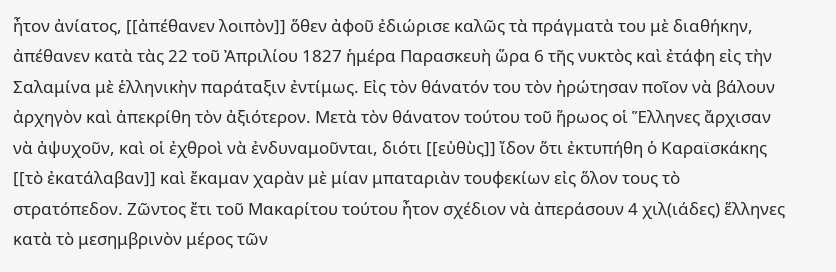ἦτον ἀνίατος, [[ἀπέθανεν λοιπὸν]] ὅθεν ἀφοῦ ἐδιώρισε καλῶς τὰ πράγματὰ του μὲ διαθήκην, ἀπέθανεν κατὰ τὰς 22 τοῦ Ἀπριλίου 1827 ἡμέρα Παρασκευὴ ὥρα 6 τῆς νυκτὸς καὶ ἐτάφη εἰς τὴν Σαλαμίνα μὲ ἑλληνικὴν παράταξιν ἐντίμως. Εἰς τὸν θάνατόν του τὸν ἠρώτησαν ποῖον νὰ βάλουν ἀρχηγὸν καὶ ἀπεκρίθη τὸν ἀξιότερον. Μετὰ τὸν θάνατον τούτου τοῦ ἥρωος οἱ Ἕλληνες ἄρχισαν νὰ ἀψυχοῦν, καὶ οἱ ἐχθροὶ νὰ ἐνδυναμοῦνται, διότι [[εὐθὺς]] ἴδον ὅτι ἐκτυπήθη ὁ Καραϊσκάκης [[τὸ ἐκατάλαβαν]] καὶ ἔκαμαν χαρὰν μὲ μίαν μπαταριὰν τουφεκίων εἰς ὅλον τους τὸ στρατόπεδον. Ζῶντος ἔτι τοῦ Μακαρίτου τούτου ἦτον σχέδιον νὰ ἀπεράσουν 4 χιλ(ιάδες) ἕλληνες κατὰ τὸ μεσημβρινὸν μέρος τῶν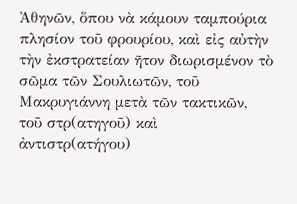Ἀθηνῶν, ὅπου νὰ κάμουν ταμπούρια πλησίον τοῦ φρουρίου, καὶ εἰς αὐτὴν τὴν ἐκστρατείαν ῆτον διωρισμένον τὸ σῶμα τῶν Σουλιωτῶν, τοῦ Μακρυγιάννη μετὰ τῶν τακτικῶν, τοῦ στρ(ατηγοῦ) καὶ ἀντιστρ(ατήγου)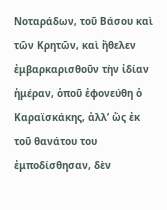Νοταράδων, τοῦ Βάσου καὶ τῶν Κρητῶν, καὶ ἤθελεν ἐμβαρκαρισθοῦν τὴν ἰδίαν ἡμέραν, ὁποῦ ἐφονεύθη ὁ Καραϊσκάκης, ἀλλ’ ὥς ἐκ τοῦ θανάτου του ἐμποδίσθησαν, δὲν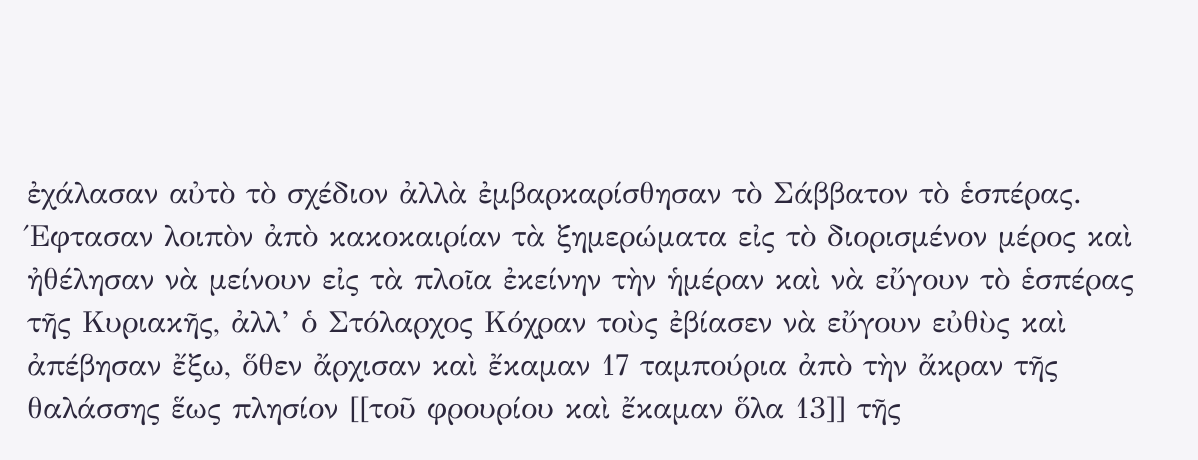ἐχάλασαν αὐτὸ τὸ σχέδιον ἀλλὰ ἐμβαρκαρίσθησαν τὸ Σάββατον τὸ ἑσπέρας. Έφτασαν λοιπὸν ἀπὸ κακοκαιρίαν τὰ ξημερώματα εἰς τὸ διορισμένον μέρος καὶ ἠθέλησαν νὰ μείνουν εἰς τὰ πλοῖα ἐκείνην τὴν ἡμέραν καὶ νὰ εὔγουν τὸ ἑσπέρας τῆς Κυριακῆς, ἀλλ’ ὁ Στόλαρχος Κόχραν τοὺς ἐβίασεν νὰ εὔγουν εὐθὺς καὶ ἀπέβησαν ἔξω, ὅθεν ἄρχισαν καὶ ἔκαμαν 17 ταμπούρια ἀπὸ τὴν ἄκραν τῆς θαλάσσης ἕως πλησίον [[τοῦ φρουρίου καὶ ἔκαμαν ὅλα 13]] τῆς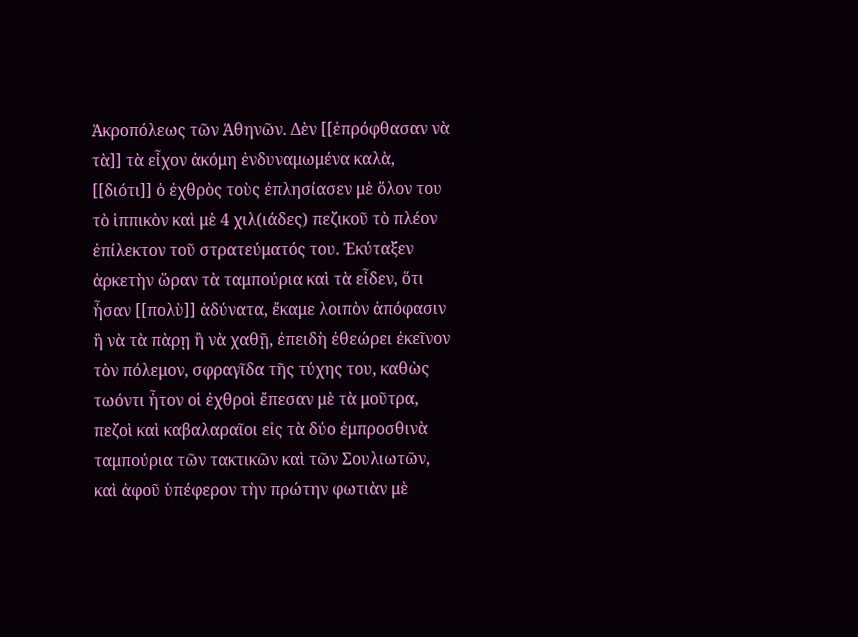Ἀκροπόλεως τῶν Ἀθηνῶν. Δὲν [[ἐπρόφθασαν νὰ τὰ]] τὰ εἶχον ἀκόμη ἐνδυναμωμένα καλὰ, [[διότι]] ὁ ἐχθρὸς τοὺς ἐπλησίασεν μὲ ὅλον του τὸ ἱππικὸν καὶ μὲ 4 χιλ(ιάδες) πεζικοῦ τὸ πλέον ἐπίλεκτον τοῦ στρατεύματός του. Ἐκύταξεν ἀρκετὴν ὥραν τὰ ταμπούρια καὶ τὰ εἶδεν, ὅτι ἦσαν [[πολὺ]] ἀδύνατα, ἔκαμε λοιπὸν ἀπόφασιν ἢ νὰ τὰ πὰρῃ ἢ νὰ χαθῇ, ἐπειδὴ ἐθεώρει ἐκεῖνον τὸν πόλεμον, σφραγῖδα τῆς τύχης του, καθὼς τωόντι ἦτον οἱ ἐχθροὶ ἔπεσαν μὲ τὰ μοῦτρα, πεζοὶ καὶ καβαλαραῖοι εἰς τὰ δύο ἐμπροσθινὰ ταμπούρια τῶν τακτικῶν καὶ τῶν Σουλιωτῶν, καὶ ἀφοῦ ὑπέφερον τὴν πρώτην φωτιὰν μὲ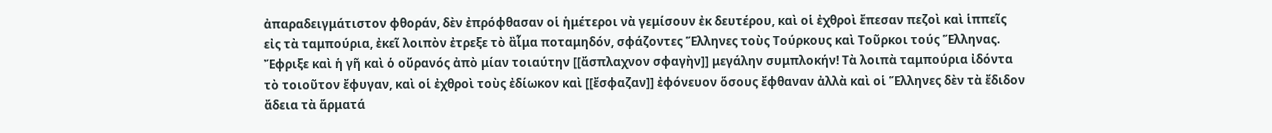ἀπαραδειγμάτιστον φθοράν, δὲν ἐπρόφθασαν οἱ ἡμέτεροι νὰ γεμίσουν ἐκ δευτέρου, καὶ οἱ ἐχθροὶ ἔπεσαν πεζοὶ καὶ ἱππεῖς εἰς τὰ ταμπούρια, ἐκεῖ λοιπὸν ἐτρεξε τὸ ἂἷμα ποταμηδόν, σφάζοντες Ἕλληνες τοὺς Τούρκους καὶ Τοῦρκοι τούς Ἕλληνας. Ἔφριξε καὶ ἡ γῆ καὶ ὁ οὔρανός ἀπὸ μίαν τοιαύτην [[ἄσπλαχνον σφαγὴν]] μεγάλην συμπλοκήν! Τὰ λοιπὰ ταμπούρια ἰδόντα τὸ τοιοῦτον ἔφυγαν, καὶ οἱ ἐχθροὶ τοὺς ἐδίωκον καὶ [[ἔσφαζαν]] ἐφόνευον ὅσους ἔφθαναν ἀλλὰ καὶ οἱ Ἕλληνες δὲν τὰ ἔδιδον ἄδεια τὰ ἅρματά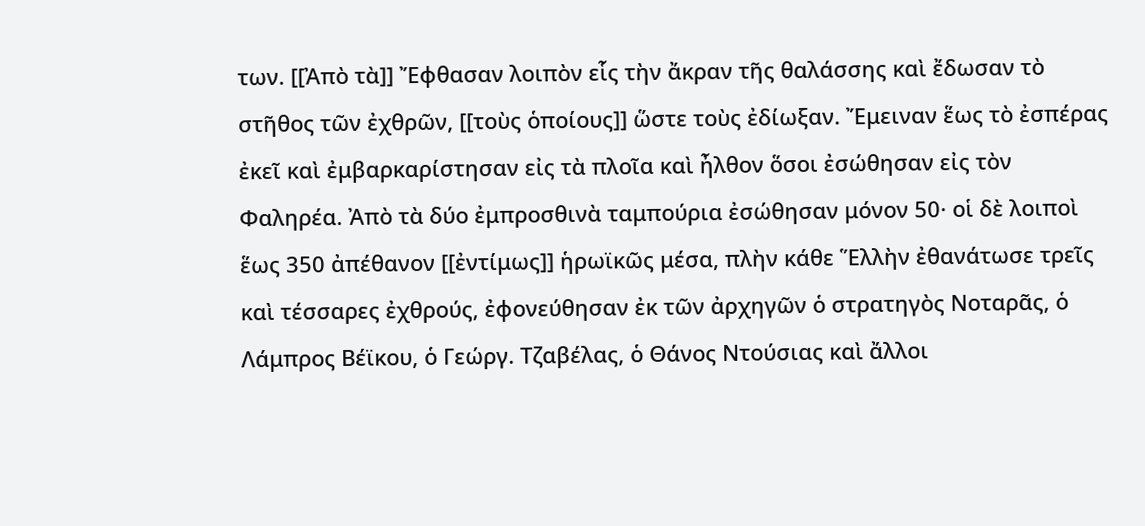των. [[Ἀπὸ τὰ]] Ἔφθασαν λοιπὸν εἷς τὴν ἄκραν τῆς θαλάσσης καὶ ἔδωσαν τὸ στῆθος τῶν ἐχθρῶν, [[τοὺς ὁποίους]] ὥστε τοὺς ἐδίωξαν. Ἔμειναν ἕως τὸ ἐσπέρας ἐκεῖ καὶ ἐμβαρκαρίστησαν εἰς τὰ πλοῖα καὶ ἦλθον ὅσοι ἐσώθησαν εἰς τὸν Φαληρέα. Ἀπὸ τὰ δύο ἐμπροσθινὰ ταμπούρια ἐσώθησαν μόνον 50· οἱ δὲ λοιποὶ ἕως 350 ἀπέθανον [[ἐντίμως]] ἡρωϊκῶς μέσα, πλὴν κάθε Ἕλλὴν ἐθανάτωσε τρεῖς καὶ τέσσαρες ἐχθρούς, ἐφονεύθησαν ἐκ τῶν ἀρχηγῶν ὁ στρατηγὸς Νοταρᾶς, ὁ Λάμπρος Βέϊκου, ὁ Γεώργ. Τζαβέλας, ὁ Θάνος Ντούσιας καὶ ἄλλοι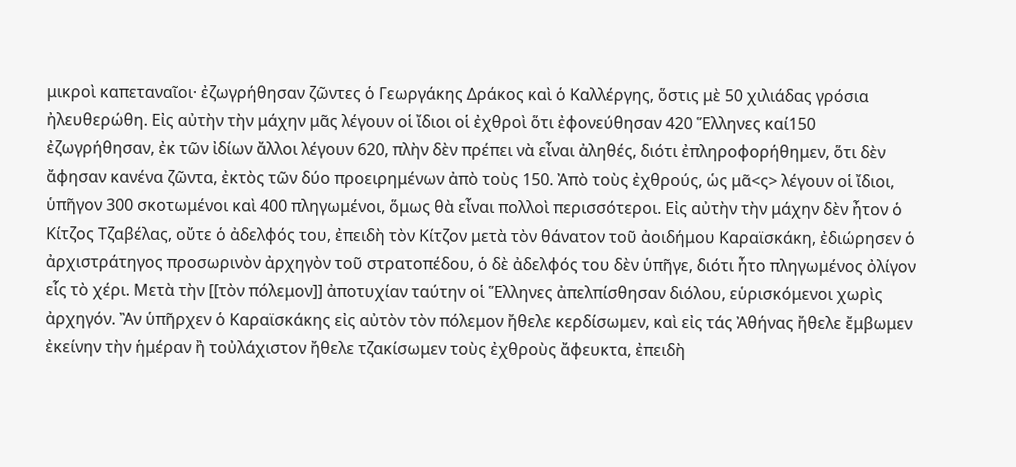μικροὶ καπεταναῖοι· ἐζωγρήθησαν ζῶντες ὁ Γεωργάκης Δράκος καὶ ὁ Καλλέργης, ὅστις μὲ 50 χιλιάδας γρόσια ἠλευθερώθη. Εἰς αὐτὴν τὴν μάχην μᾶς λέγουν οἱ ἴδιοι οἱ ἐχθροὶ ὅτι ἐφονεύθησαν 420 Ἕλληνες καί150 ἐζωγρήθησαν, ἐκ τῶν ἰδίων ἄλλοι λέγουν 620, πλὴν δὲν πρέπει νὰ εἶναι ἀληθές, διότι ἐπληροφορήθημεν, ὅτι δὲν ἄφησαν κανένα ζῶντα, ἐκτὸς τῶν δύο προειρημένων ἀπὸ τοὺς 150. Ἀπὸ τοὺς ἐχθρούς, ὡς μᾶ<ς> λέγουν οἱ ἴδιοι, ὑπῆγον 300 σκοτωμένοι καὶ 400 πληγωμένοι, ὅμως θὰ εἶναι πολλοὶ περισσότεροι. Εἰς αὐτὴν τὴν μάχην δὲν ἦτον ὁ Κίτζος Τζαβέλας, οὔτε ὁ ἀδελφός του, ἐπειδὴ τὸν Κίτζον μετὰ τὸν θάνατον τοῦ ἀοιδήμου Καραϊσκάκη, ἐδιώρησεν ὁ ἀρχιστράτηγος προσωρινὸν ἀρχηγὸν τοῦ στρατοπέδου, ὁ δὲ ἀδελφός του δὲν ὑπῆγε, διότι ἦτο πληγωμένος ὀλίγον εἷς τὸ χέρι. Μετὰ τὴν [[τὸν πόλεμον]] ἀποτυχίαν ταύτην οἱ Ἕλληνες ἀπελπίσθησαν διόλου, εὑρισκόμενοι χωρὶς ἀρχηγόν. Ἂν ὑπῆρχεν ὁ Καραϊσκάκης εἰς αὐτὸν τὸν πόλεμον ἤθελε κερδίσωμεν, καὶ εἰς τάς Ἀθήνας ἤθελε ἔμβωμεν ἐκείνην τὴν ἡμέραν ἢ τοὐλάχιστον ἤθελε τζακίσωμεν τοὺς ἐχθροὺς ἄφευκτα, ἐπειδὴ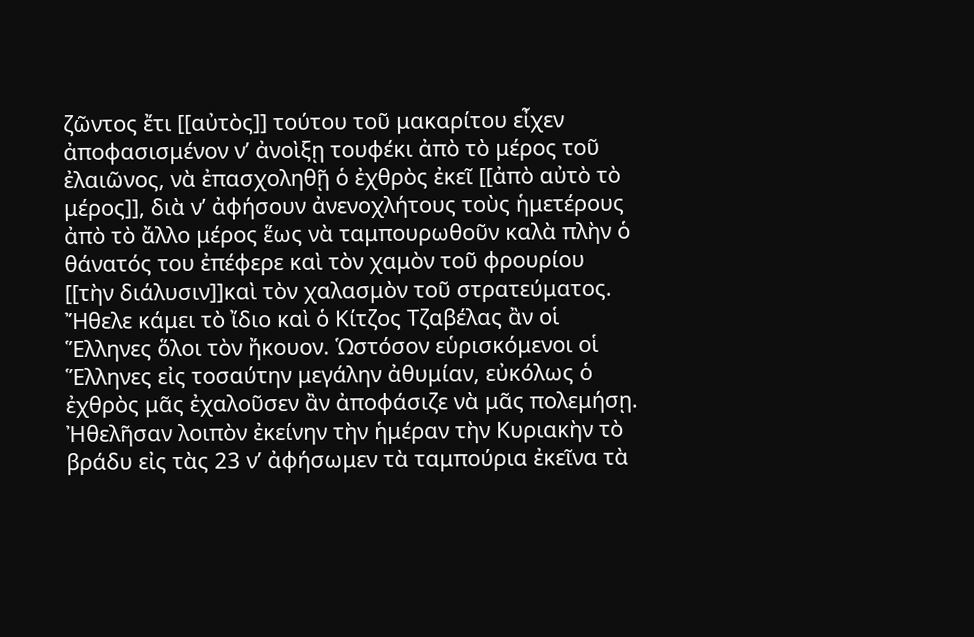ζῶντος ἔτι [[αὐτὸς]] τούτου τοῦ μακαρίτου εἶχεν ἀποφασισμένον ν’ ἀνοὶξῃ τουφέκι ἀπὸ τὸ μέρος τοῦ ἐλαιῶνος, νὰ ἐπασχοληθῇ ὁ ἐχθρὸς ἐκεῖ [[ἀπὸ αὐτὸ τὸ μέρος]], διὰ ν’ ἀφήσουν ἀνενοχλήτους τοὺς ἡμετέρους ἀπὸ τὸ ἄλλο μέρος ἕως νὰ ταμπουρωθοῦν καλὰ πλὴν ὁ θάνατός του ἐπέφερε καὶ τὸν χαμὸν τοῦ φρουρίου [[τὴν διάλυσιν]]καὶ τὸν χαλασμὸν τοῦ στρατεύματος. Ἤθελε κάμει τὸ ἴδιο καὶ ὁ Κίτζος Τζαβέλας ἂν οἱ Ἕλληνες ὅλοι τὸν ἤκουον. Ὡστόσον εὑρισκόμενοι οἱ Ἕλληνες εἰς τοσαύτην μεγάλην ἀθυμίαν, εὐκόλως ὁ ἐχθρὸς μᾶς ἐχαλοῦσεν ἂν ἀποφάσιζε νὰ μᾶς πολεμήσῃ. Ἠθελῆσαν λοιπὸν ἐκείνην τὴν ἡμέραν τὴν Κυριακὴν τὸ βράδυ εἰς τὰς 23 ν’ ἀφήσωμεν τὰ ταμπούρια ἐκεῖνα τὰ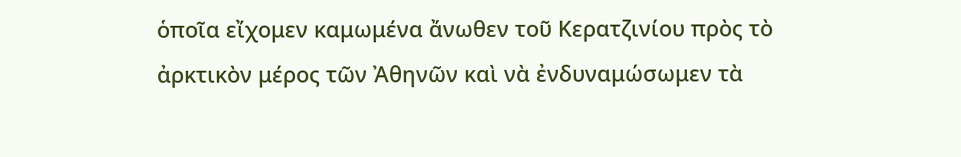ὁποῖα εἴχομεν καμωμένα ἄνωθεν τοῦ Κερατζινίου πρὸς τὸ ἀρκτικὸν μέρος τῶν Ἀθηνῶν καὶ νὰ ἐνδυναμώσωμεν τὰ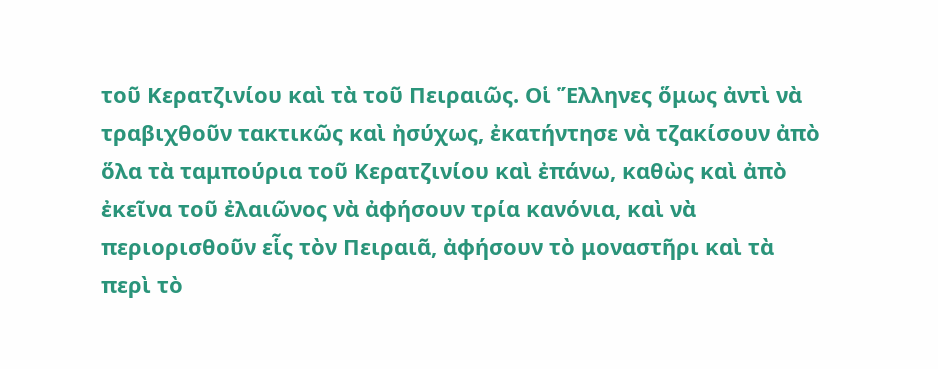τοῦ Κερατζινίου καὶ τὰ τοῦ Πειραιῶς. Οἱ Ἕλληνες ὅμως ἀντὶ νὰ τραβιχθοῦν τακτικῶς καὶ ἠσύχως, ἐκατήντησε νὰ τζακίσουν ἀπὸ ὅλα τὰ ταμπούρια τοῦ Κερατζινίου καὶ ἐπάνω, καθὼς καὶ ἀπὸ ἐκεῖνα τοῦ ἐλαιῶνος νὰ ἀφήσουν τρία κανόνια, καὶ νὰ περιορισθοῦν εἷς τὸν Πειραιᾶ, ἀφήσουν τὸ μοναστῆρι καὶ τὰ περὶ τὸ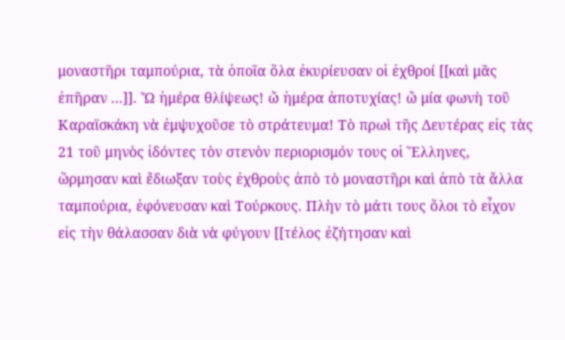μοναστῆρι ταμπούρια, τὰ ὁποῖα ὅλα ἐκυρίευσαν οἱ ἐχθροί [[καὶ μᾶς ἐπῆραν ...]]. Ὤ ἡμέρα θλίψεως! ὤ ἡμέρα ἀποτυχίας! ὤ μία φωνὴ τοῦ Καραϊσκάκη νὰ ἐμψυχοῦσε τὸ στράτευμα! Τὸ πρωὶ τῆς Δευτέρας εἰς τὰς 21 τοῦ μηνὸς ἰδόντες τὸν στενὸν περιορισμόν τους οἱ Ἕλληνες, ὥρμησαν καὶ ἔδιωξαν τοὺς ἐχθροὺς ἀπὸ τὸ μοναστῆρι καὶ ἀπὸ τὰ ἄλλα ταμπούρια, ἐφόνευσαν καὶ Τούρκους. Πλὴν τὸ μάτι τους ὅλοι τὸ εἶχον εἰς τὴν θάλασσαν διὰ νὰ φύγουν [[τέλος ἐζήτησαν καὶ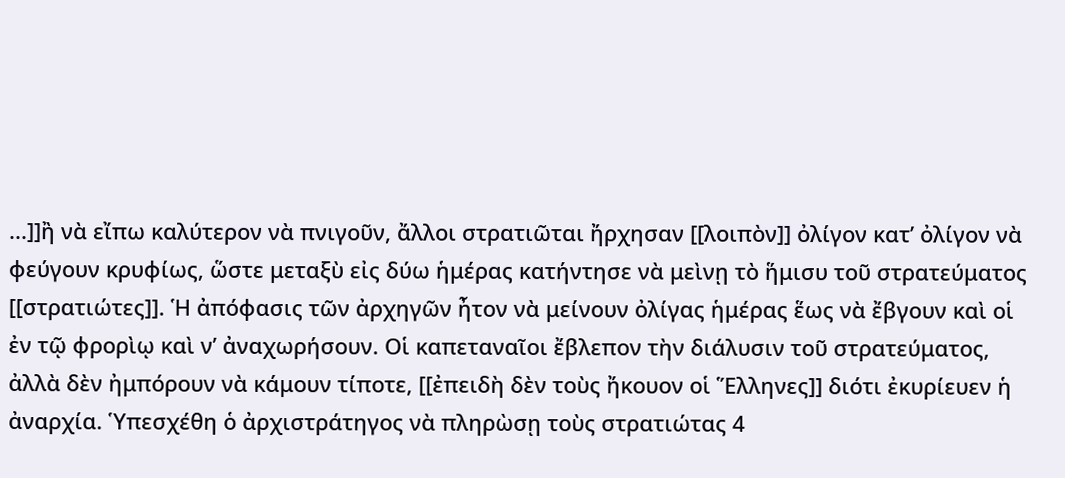...]]ἢ νὰ εἴπω καλύτερον νὰ πνιγοῦν, ἄλλοι στρατιῶται ἤρχησαν [[λοιπὸν]] ὀλίγον κατ’ ὀλίγον νὰ φεύγουν κρυφίως, ὥστε μεταξὺ εἰς δύω ἡμέρας κατήντησε νὰ μεὶνῃ τὸ ἥμισυ τοῦ στρατεύματος [[στρατιώτες]]. Ἡ ἀπόφασις τῶν ἀρχηγῶν ἦτον νὰ μείνουν ὀλίγας ἡμέρας ἕως νὰ ἔβγουν καὶ οἱ ἐν τῷ φρορὶῳ καὶ ν’ ἀναχωρήσουν. Οἱ καπεταναῖοι ἔβλεπον τὴν διάλυσιν τοῦ στρατεύματος, ἀλλὰ δὲν ἠμπόρουν νὰ κάμουν τίποτε, [[ἐπειδὴ δὲν τοὺς ἤκουον οἱ Ἕλληνες]] διότι ἐκυρίευεν ἡ ἀναρχία. Ὑπεσχέθη ὁ ἀρχιστράτηγος νὰ πληρὼσῃ τοὺς στρατιώτας 4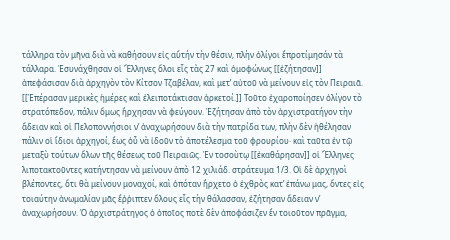τάλληρα τὸν μῆνα διὰ νὰ καθήσουν εἰς αὔτήν τὴν θέσιν, πλὴν ὀλίγοι ἔπροτίμησάν τὰ τάλλαρα. Ἐσυνάχθησαν οἱ Ἕλληνες ὅλοι εἷς τὰς 27 καὶ ὁμοφώνως [[ἐζήτησαν]] ἀπεφάσισαν διὰ ἀρχηγὸν τὸν Κίτσον Τζαβέλαν, καὶ μετ’ αὐτοῦ νὰ μείνουν εἰς τὸν Πειραιᾶ. [[Ἐπέρασαν μερικὲς ἡμέρες καὶ ἐλειποτάκτισαν ἀρκετοί.]] Τοῦτο ἐχαροποίησεν ὀλίγον τὸ στρατόπεδον, πάλιν ὅμως ἤρχησαν νὰ φεύγουν. Ἐζήτησαν ἀπὸ τὸν ἀρχιστρατήγον τὴν ἄδειαν καὶ οἱ Πελοποννήσιοι ν’ ἀναχωρήσουν διὰ τὴν πατρίδα των, πλὴν δὲν ἠθέλησαν πάλιν οἱ ἴδιοι ἀρχηγοί, ἕως ὁὗ νὰ ἰδοῦν τὸ ἀποτέλεσμα τοῦ φρουρίου· καὶ ταῦτα ἐν τῷ μεταξὺ τούτων ὅλων τῆς θέσεως τοῦ Πειραιῶς. Ἐν τοσοὺτῳ [[ἐκαθάρησαν]] οἱ Ἕλληνες λιποτακτοῦντες κατήντησαν νὰ μείνουν ἀπὸ 12 χιλιάδ. στράτευμα 1/3. Οἱ δὲ ἀρχηγοὶ βλέποντες, ὅτι θὰ μείνουν μοναχοί, καὶ ὁπόταν ἤρχετο ὁ ἐχθρὸς κατ’ ἐπάνω μας, ὄντες εἰς τοιαύτην ἀνωμαλίαν μᾶς ἔῤῥιπτεν ὅλους εἷς τὴν θάλασσαν, ἐζήτησαν ἄδειαν ν’ ἀναχωρήσουν. Ὁ ἀρχιστράτηγος ὁ ὁποῖος ποτὲ δὲν ἀποφάσιζεν ἕν τοιοῦτον πρᾶγμα,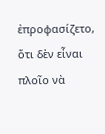ἐπροφασίζετο, ὅτι δὲν εἶναι πλοῖο νὰ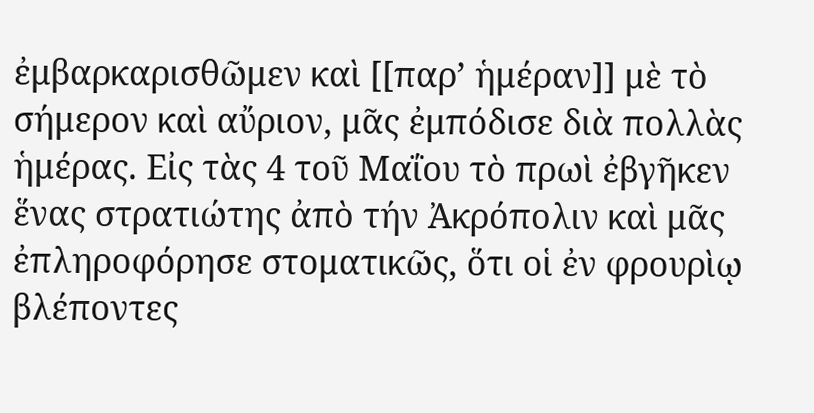ἐμβαρκαρισθῶμεν καὶ [[παρ’ ἡμέραν]] μὲ τὸ σήμερον καὶ αὔριον, μᾶς ἐμπόδισε διὰ πολλὰς ἡμέρας. Εἰς τὰς 4 τοῦ Μαΐου τὸ πρωὶ ἐβγῆκεν ἕνας στρατιώτης ἀπὸ τήν Ἀκρόπολιν καὶ μᾶς ἐπληροφόρησε στοματικῶς, ὅτι οἱ ἐν φρουρὶῳ βλέποντες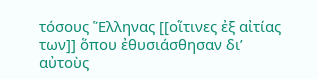τόσους Ἕλληνας [[οἵτινες ἐξ αἰτίας των]] ὅπου ἐθυσιάσθησαν δι’ αὐτοὺς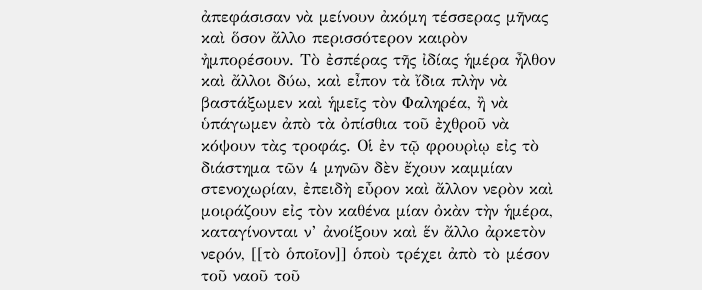ἀπεφάσισαν νὰ μείνουν ἀκόμη τέσσερας μῆνας καὶ ὅσον ἄλλο περισσότερον καιρὸν ἠμπορέσουν. Τὸ ἐσπέρας τῆς ἰδίας ἡμέρα ἦλθον καὶ ἄλλοι δύω, καὶ εἶπον τὰ ἴδια πλὴν νὰ βαστάξωμεν καὶ ἡμεῖς τὸν Φαληρέα, ἢ νὰ ὑπάγωμεν ἀπὸ τὰ ὀπίσθια τοῦ ἐχθροῦ νὰ κόψουν τὰς τροφάς. Οἱ ἐν τῷ φρουρὶῳ εἰς τὸ διάστημα τῶν 4 μηνῶν δὲν ἔχουν καμμίαν στενοχωρίαν, ἐπειδὴ εὖρον καὶ ἄλλον νερὸν καὶ μοιράζουν εἰς τὸν καθένα μίαν ὀκὰν τὴν ἡμέρα, καταγίνονται ν’ ἀνοίξουν καὶ ἕν ἄλλο ἀρκετὸν νερόν, [[τὸ ὁποῖον]] ὁποὺ τρέχει ἀπὸ τὸ μέσον τοῦ ναοῦ τοῦ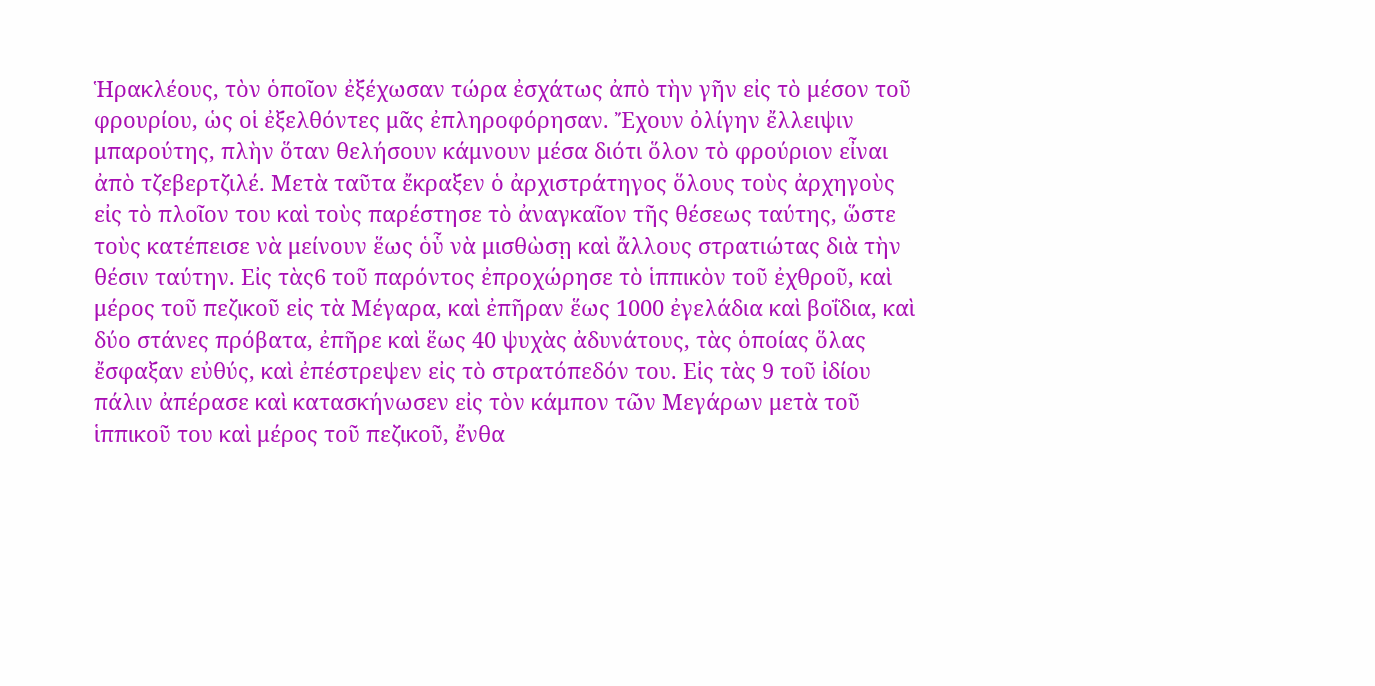Ἡρακλέους, τὸν ὁποῖον ἐξέχωσαν τώρα ἐσχάτως ἀπὸ τὴν γῆν εἰς τὸ μέσον τοῦ φρουρίου, ὡς οἱ ἐξελθόντες μᾶς ἐπληροφόρησαν. Ἔχουν ὀλίγην ἔλλειψιν μπαρούτης, πλὴν ὅταν θελήσουν κάμνουν μέσα διότι ὅλον τὸ φρούριον εἶναι ἀπὸ τζεβερτζιλέ. Μετὰ ταῦτα ἔκραξεν ὁ ἀρχιστράτηγος ὅλους τοὺς ἀρχηγοὺς εἰς τὸ πλοῖον του καὶ τοὺς παρέστησε τὸ ἀναγκαῖον τῆς θέσεως ταύτης, ὥστε τοὺς κατέπεισε νὰ μείνουν ἕως ὁὗ νὰ μισθὼσῃ καὶ ἄλλους στρατιώτας διὰ τὴν θέσιν ταύτην. Εἰς τὰς6 τοῦ παρόντος ἐπροχώρησε τὸ ἱππικὸν τοῦ ἐχθροῦ, καὶ μέρος τοῦ πεζικοῦ εἰς τὰ Μέγαρα, καὶ ἐπῆραν ἕως 1000 ἐγελάδια καὶ βοΐδια, καὶ δύο στάνες πρόβατα, ἐπῆρε καὶ ἕως 40 ψυχὰς ἀδυνάτους, τὰς ὁποίας ὅλας ἔσφαξαν εὐθύς, καὶ ἐπέστρεψεν εἰς τὸ στρατόπεδόν του. Εἰς τὰς 9 τοῦ ἰδίου πάλιν ἀπέρασε καὶ κατασκήνωσεν εἰς τὸν κάμπον τῶν Μεγάρων μετὰ τοῦ ἱππικοῦ του καὶ μέρος τοῦ πεζικοῦ, ἔνθα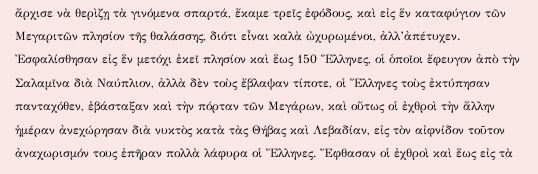ἄρχισε νὰ θερὶζῃ τὰ γινόμενα σπαρτά, ἔκαμε τρεῖς ἐφόδους, καὶ εἰς ἕν καταφύγιον τῶν Μεγαριτῶν πλησίον τῆς θαλάσσης, διότι εἶναι καλὰ ὠχυρωμένοι, ἀλλ’ἀπέτυχεν. Ἐσφαλίσθησαν εἰς ἕν μετόχι ἐκεῖ πλησίον καὶ ἕως 150 Ἕλληνες, οἱ ὁποῖοι ἔφευγον ἀπὸ τὴν Σαλαμῖνα διὰ Ναύπλιον, ἀλλὰ δὲν τοὺς ἔβλαψαν τίποτε, οἱ Ἕλληνες τοὺς ἐκτύπησαν πανταχόθεν, ἐβάσταξαν καὶ τὴν πόρταν τῶν Μεγάρων, καὶ οὕτως οἱ ἐχθροὶ τὴν ἄλλην ἡμέραν ἀνεχώρησαν διὰ νυκτὸς κατὰ τὰς Θήβας καὶ Λεβαδίαν, εἰς τὸν αἰφνίδον τοῦτον ἀναχωρισμόν τους ἐπῆραν πολλὰ λάφυρα οἱ Ἕλληνες. Ἔφθασαν οἱ ἐχθροὶ καὶ ἕως εἰς τὰ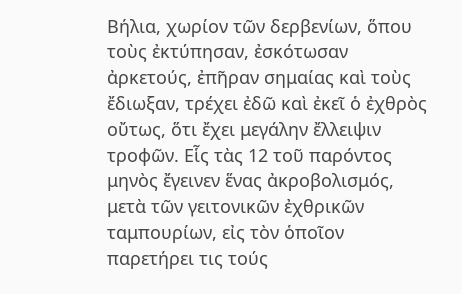Βήλια, χωρίον τῶν δερβενίων, ὅπου τοὺς ἐκτύπησαν, ἐσκότωσαν ἀρκετούς, ἐπῆραν σημαίας καὶ τοὺς ἔδιωξαν, τρέχει ἐδῶ καὶ ἐκεῖ ὁ ἐχθρὸς οὔτως, ὅτι ἔχει μεγάλην ἔλλειψιν τροφῶν. Εἷς τὰς 12 τοῦ παρόντος μηνὸς ἔγεινεν ἕνας ἀκροβολισμός, μετὰ τῶν γειτονικῶν ἐχθρικῶν ταμπουρίων, εἰς τὸν ὁποῖον παρετήρει τις τούς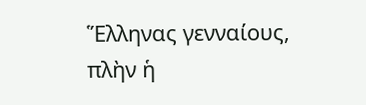Ἕλληνας γενναίους, πλὴν ἡ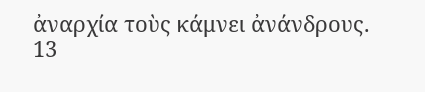ἀναρχία τοὺς κάμνει ἀνάνδρους.
13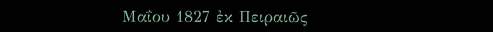Μαΐου 1827 ἐκ Πειραιῶς